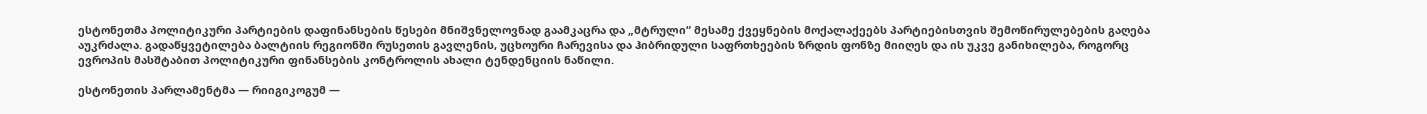ესტონეთმა პოლიტიკური პარტიების დაფინანსების წესები მნიშვნელოვნად გაამკაცრა და „მტრული“ მესამე ქვეყნების მოქალაქეებს პარტიებისთვის შემოწირულებების გაღება აუკრძალა. გადაწყვეტილება ბალტიის რეგიონში რუსეთის გავლენის, უცხოური ჩარევისა და ჰიბრიდული საფრთხეების ზრდის ფონზე მიიღეს და ის უკვე განიხილება, როგორც ევროპის მასშტაბით პოლიტიკური ფინანსების კონტროლის ახალი ტენდენციის ნაწილი.

ესტონეთის პარლამენტმა — რიიგიკოგუმ —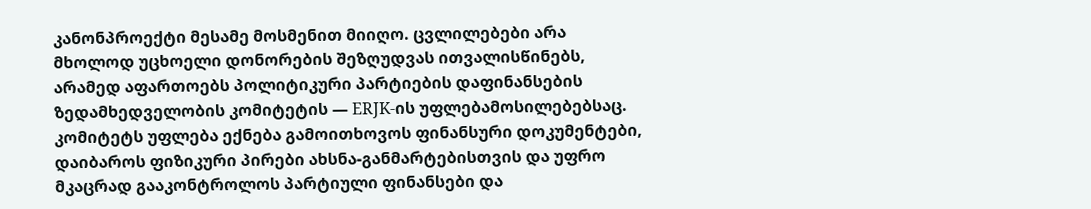კანონპროექტი მესამე მოსმენით მიიღო. ცვლილებები არა მხოლოდ უცხოელი დონორების შეზღუდვას ითვალისწინებს, არამედ აფართოებს პოლიტიკური პარტიების დაფინანსების ზედამხედველობის კომიტეტის — ERJK-ის უფლებამოსილებებსაც. კომიტეტს უფლება ექნება გამოითხოვოს ფინანსური დოკუმენტები, დაიბაროს ფიზიკური პირები ახსნა-განმარტებისთვის და უფრო მკაცრად გააკონტროლოს პარტიული ფინანსები და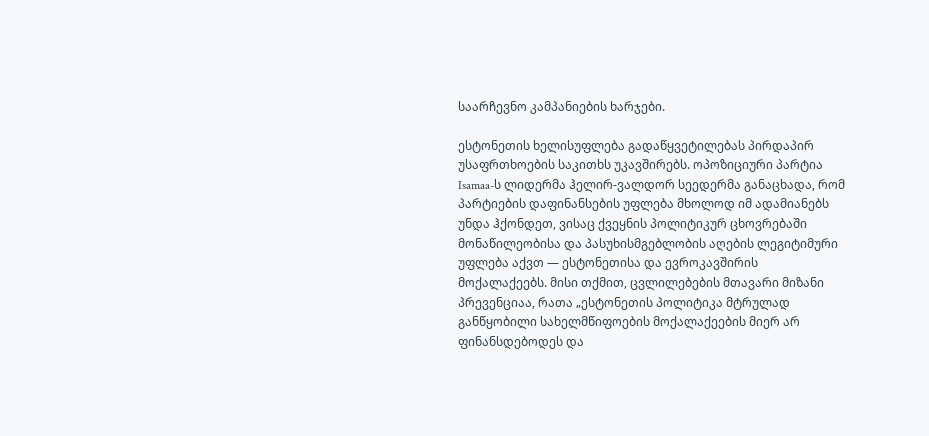საარჩევნო კამპანიების ხარჯები.

ესტონეთის ხელისუფლება გადაწყვეტილებას პირდაპირ უსაფრთხოების საკითხს უკავშირებს. ოპოზიციური პარტია Isamaa-ს ლიდერმა ჰელირ-ვალდორ სეედერმა განაცხადა, რომ პარტიების დაფინანსების უფლება მხოლოდ იმ ადამიანებს უნდა ჰქონდეთ, ვისაც ქვეყნის პოლიტიკურ ცხოვრებაში მონაწილეობისა და პასუხისმგებლობის აღების ლეგიტიმური უფლება აქვთ — ესტონეთისა და ევროკავშირის მოქალაქეებს. მისი თქმით, ცვლილებების მთავარი მიზანი პრევენციაა, რათა „ესტონეთის პოლიტიკა მტრულად განწყობილი სახელმწიფოების მოქალაქეების მიერ არ ფინანსდებოდეს და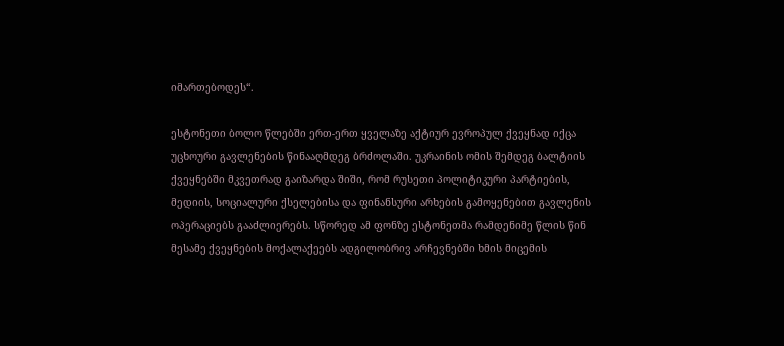იმართებოდეს“.

ესტონეთი ბოლო წლებში ერთ-ერთ ყველაზე აქტიურ ევროპულ ქვეყნად იქცა უცხოური გავლენების წინააღმდეგ ბრძოლაში. უკრაინის ომის შემდეგ ბალტიის ქვეყნებში მკვეთრად გაიზარდა შიში, რომ რუსეთი პოლიტიკური პარტიების, მედიის, სოციალური ქსელებისა და ფინანსური არხების გამოყენებით გავლენის ოპერაციებს გააძლიერებს. სწორედ ამ ფონზე ესტონეთმა რამდენიმე წლის წინ მესამე ქვეყნების მოქალაქეებს ადგილობრივ არჩევნებში ხმის მიცემის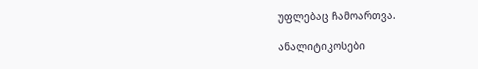უფლებაც ჩამოართვა.

ანალიტიკოსები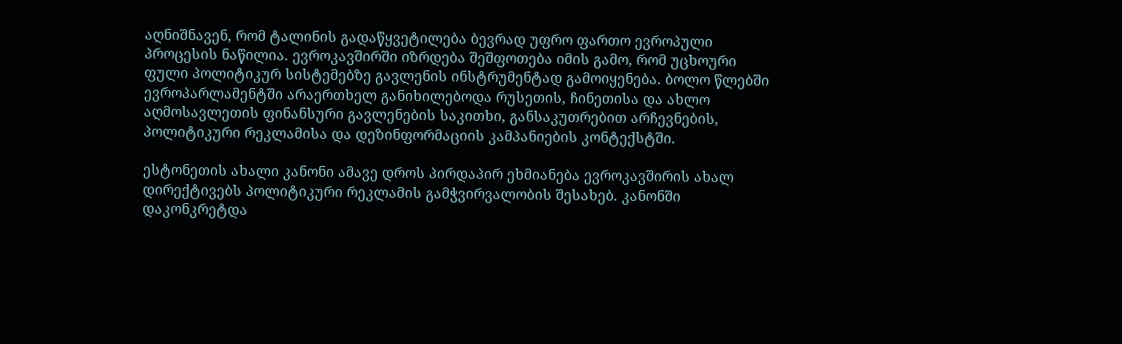აღნიშნავენ, რომ ტალინის გადაწყვეტილება ბევრად უფრო ფართო ევროპული პროცესის ნაწილია. ევროკავშირში იზრდება შეშფოთება იმის გამო, რომ უცხოური ფული პოლიტიკურ სისტემებზე გავლენის ინსტრუმენტად გამოიყენება. ბოლო წლებში ევროპარლამენტში არაერთხელ განიხილებოდა რუსეთის, ჩინეთისა და ახლო აღმოსავლეთის ფინანსური გავლენების საკითხი, განსაკუთრებით არჩევნების, პოლიტიკური რეკლამისა და დეზინფორმაციის კამპანიების კონტექსტში.

ესტონეთის ახალი კანონი ამავე დროს პირდაპირ ეხმიანება ევროკავშირის ახალ დირექტივებს პოლიტიკური რეკლამის გამჭვირვალობის შესახებ. კანონში დაკონკრეტდა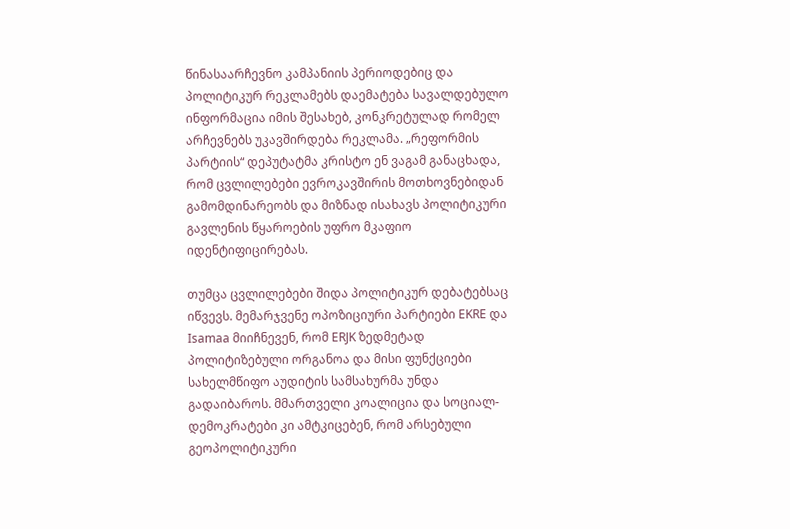წინასაარჩევნო კამპანიის პერიოდებიც და პოლიტიკურ რეკლამებს დაემატება სავალდებულო ინფორმაცია იმის შესახებ, კონკრეტულად რომელ არჩევნებს უკავშირდება რეკლამა. „რეფორმის პარტიის“ დეპუტატმა კრისტო ენ ვაგამ განაცხადა, რომ ცვლილებები ევროკავშირის მოთხოვნებიდან გამომდინარეობს და მიზნად ისახავს პოლიტიკური გავლენის წყაროების უფრო მკაფიო იდენტიფიცირებას.

თუმცა ცვლილებები შიდა პოლიტიკურ დებატებსაც იწვევს. მემარჯვენე ოპოზიციური პარტიები EKRE და Isamaa მიიჩნევენ, რომ ERJK ზედმეტად პოლიტიზებული ორგანოა და მისი ფუნქციები სახელმწიფო აუდიტის სამსახურმა უნდა გადაიბაროს. მმართველი კოალიცია და სოციალ-დემოკრატები კი ამტკიცებენ, რომ არსებული გეოპოლიტიკური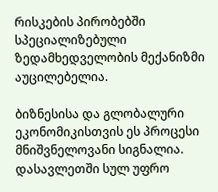რისკების პირობებში სპეციალიზებული ზედამხედველობის მექანიზმი აუცილებელია.

ბიზნესისა და გლობალური ეკონომიკისთვის ეს პროცესი მნიშვნელოვანი სიგნალია. დასავლეთში სულ უფრო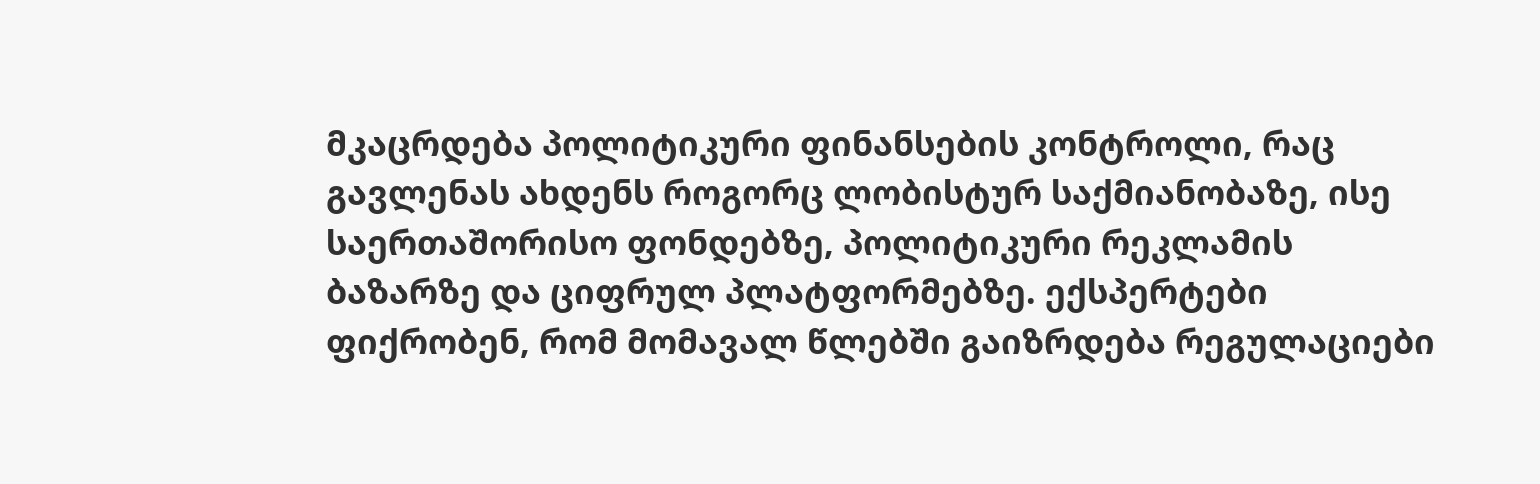მკაცრდება პოლიტიკური ფინანსების კონტროლი, რაც გავლენას ახდენს როგორც ლობისტურ საქმიანობაზე, ისე საერთაშორისო ფონდებზე, პოლიტიკური რეკლამის ბაზარზე და ციფრულ პლატფორმებზე. ექსპერტები ფიქრობენ, რომ მომავალ წლებში გაიზრდება რეგულაციები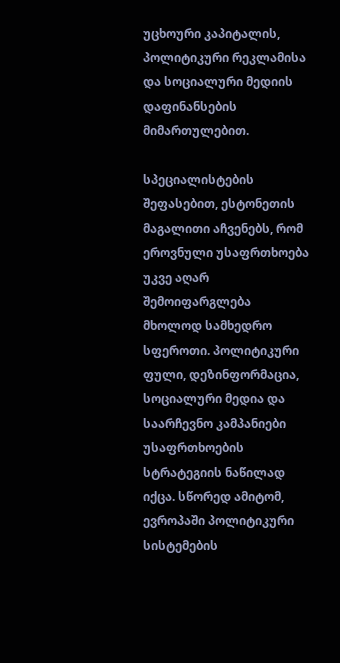უცხოური კაპიტალის, პოლიტიკური რეკლამისა და სოციალური მედიის დაფინანსების მიმართულებით.

სპეციალისტების შეფასებით, ესტონეთის მაგალითი აჩვენებს, რომ ეროვნული უსაფრთხოება უკვე აღარ შემოიფარგლება მხოლოდ სამხედრო სფეროთი. პოლიტიკური ფული, დეზინფორმაცია, სოციალური მედია და საარჩევნო კამპანიები უსაფრთხოების სტრატეგიის ნაწილად იქცა. სწორედ ამიტომ, ევროპაში პოლიტიკური სისტემების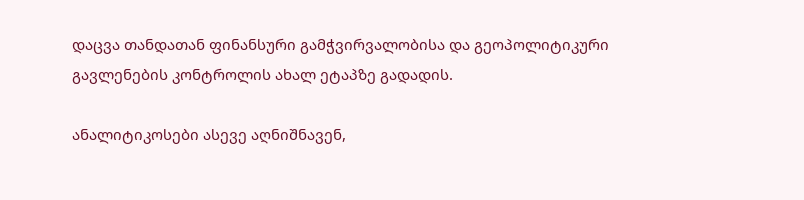დაცვა თანდათან ფინანსური გამჭვირვალობისა და გეოპოლიტიკური გავლენების კონტროლის ახალ ეტაპზე გადადის.

ანალიტიკოსები ასევე აღნიშნავენ,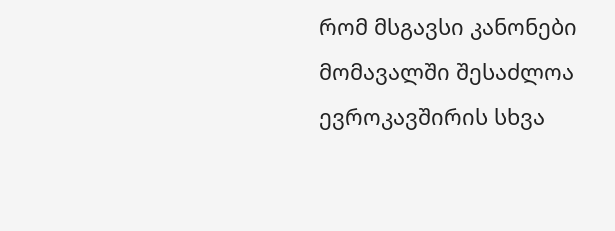რომ მსგავსი კანონები მომავალში შესაძლოა ევროკავშირის სხვა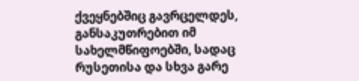ქვეყნებშიც გავრცელდეს, განსაკუთრებით იმ სახელმწიფოებში, სადაც რუსეთისა და სხვა გარე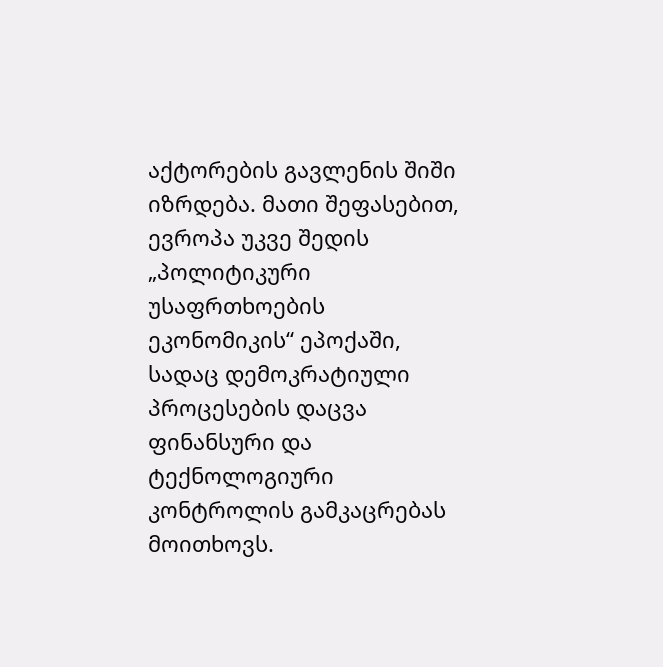აქტორების გავლენის შიში იზრდება. მათი შეფასებით, ევროპა უკვე შედის „პოლიტიკური უსაფრთხოების ეკონომიკის“ ეპოქაში, სადაც დემოკრატიული პროცესების დაცვა ფინანსური და ტექნოლოგიური კონტროლის გამკაცრებას მოითხოვს.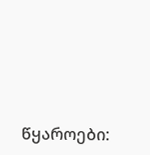წყაროები: